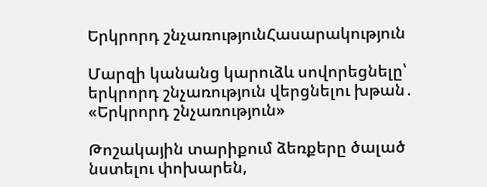Երկրորդ շնչառությունՀասարակություն

Մարզի կանանց կարուձև սովորեցնելը՝  երկրորդ շնչառություն վերցնելու խթան․ «Երկրորդ շնչառություն»

Թոշակային տարիքում ձեռքերը ծալած նստելու փոխարեն,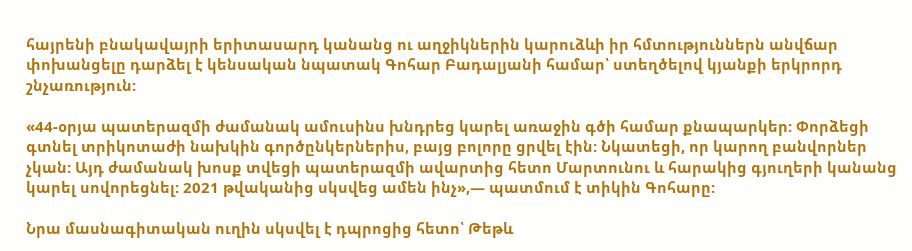հայրենի բնակավայրի երիտասարդ կանանց ու աղջիկներին կարուձևի իր հմտություններն անվճար փոխանցելը դարձել է կենսական նպատակ Գոհար Բադալյանի համար՝ ստեղծելով կյանքի երկրորդ շնչառություն:

«44-օրյա պատերազմի ժամանակ ամուսինս խնդրեց կարել առաջին գծի համար քնապարկեր: Փորձեցի գտնել տրիկոտաժի նախկին գործընկերներիս, բայց բոլորը ցրվել էին: Նկատեցի, որ կարող բանվորներ չկան: Այդ ժամանակ խոսք տվեցի պատերազմի ավարտից հետո Մարտունու և հարակից գյուղերի կանանց կարել սովորեցնել: 2021 թվականից սկսվեց ամեն ինչ»,— պատմում է տիկին Գոհարը:

Նրա մասնագիտական ուղին սկսվել է դպրոցից հետո՝ Թեթև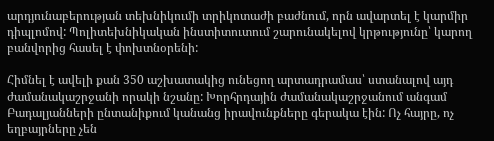արդյունաբերության տեխնիկումի տրիկոտաժի բաժնում, որն ավարտել է կարմիր դիպլոմով: Պոլիտեխնիկական ինստիտուտում շարունակելով կրթությունը՝ կարող բանվորից հասել է փոխտնօրենի:

Հիմնել է ավելի քան 350 աշխատակից ունեցող արտադրամաս՝ ստանալով այդ ժամանակաշրջանի որակի նշանը: Խորհրդային ժամանակաշրջանում անգամ Բադալյանների ընտանիքում կանանց իրավունքները գերակա էին: Ոչ հայրը, ոչ եղբայրները չեն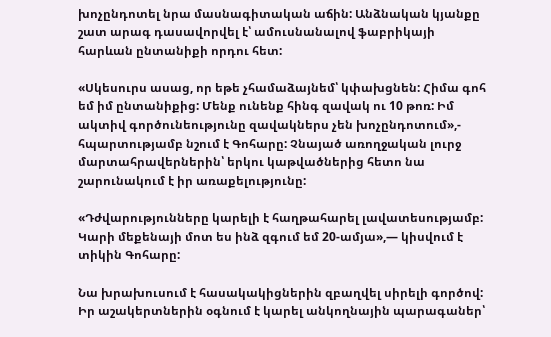խոչընդոտել նրա մասնագիտական աճին: Անձնական կյանքը շատ արագ դասավորվել է՝ ամուսնանալով ֆաբրիկայի հարևան ընտանիքի որդու հետ:

«Սկեսուրս ասաց, որ եթե չհամաձայնեմ՝ կփախցնեն: Հիմա գոհ եմ իմ ընտանիքից: Մենք ունենք հինգ զավակ ու 10 թոռ: Իմ ակտիվ գործունեությունը զավակներս չեն խոչընդոտում»,- հպարտությամբ նշում է Գոհարը: Չնայած առողջական լուրջ մարտահրավերներին՝ երկու կաթվածներից հետո նա շարունակում է իր առաքելությունը:

«Դժվարությունները կարելի է հաղթահարել լավատեսությամբ: Կարի մեքենայի մոտ ես ինձ զգում եմ 20-ամյա»,— կիսվում է տիկին Գոհարը:

Նա խրախուսում է հասակակիցներին զբաղվել սիրելի գործով: Իր աշակերտներին օգնում է կարել անկողնային պարագաներ՝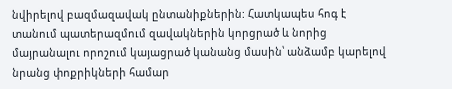նվիրելով բազմազավակ ընտանիքներին: Հատկապես հոգ է տանում պատերազմում զավակներին կորցրած և նորից մայրանալու որոշում կայացրած կանանց մասին՝ անձամբ կարելով նրանց փոքրիկների համար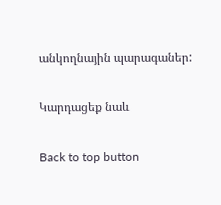անկողնային պարագաներ:

Կարդացեք նաև

Back to top button